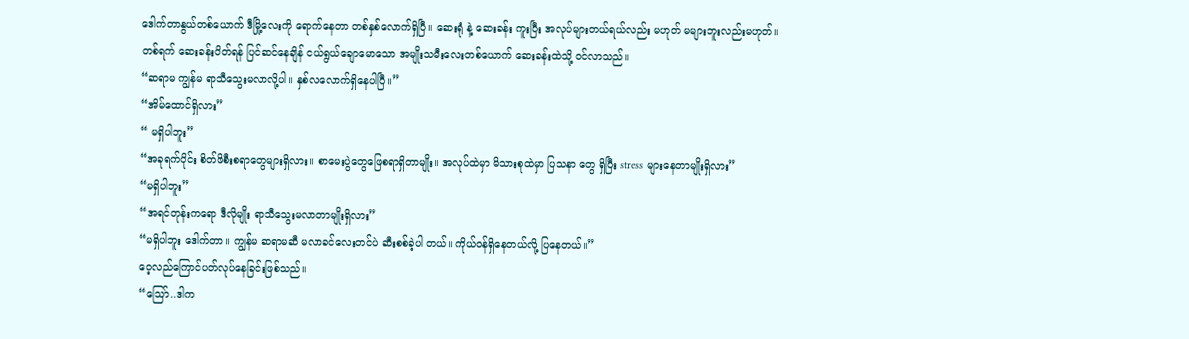ဒေါက်တာနွယ်တစ်ယောက် ဒီမြို့လေးကို ရောက်နေတာ တစ်နှစ်လောက်ရှိပြီ။ ဆေးရုံ နဲ့ ဆေးခန်း ကူးပြီး အလုပ်များတယ်ရယ်လည်း မဟုတ် မများဘူးလည်းမဟုတ်။
တစ်ရက် ဆေးခန်းပိတ်ရန် ပြင်ဆင်နေချိန် ငယ်ရွယ်ချောမောသော အမျိုးသမီးလေးတစ်ယောက် ဆေးခန်းထဲသို့ ဝင်လာသည်။
“ဆရာမ ကျွန်မ ရာသီသွေးမလာလို့ပါ။ နှစ်လလောက်ရှိနေပါပြီ။”
“အိမ်ထောင်ရှိလား”
“ မရှိပါဘူး”
“အခုရက်ပိုင်း စိတ်ဖိစီးစရာတွေများရှိလား။ စာမေးပွဲတွေဖြေစရာရှိတာမျိုး။ အလုပ်ထဲမှာ မိသားစုထဲမှာ ပြသနာ တွေ ရှိပြီး stress များနေတာမျိုးရှိလား”
“မရှိပါဘူး”
“အရင်တုန်းကရော ဒီလိုမျိုး ရာသီသွေးမလာတာမျိုးရှိလား”
“မရှိပါဘူး ဒေါက်တာ။ ကျွန်မ ဆရာမဆီ မလာခင်လေးတင်ပဲ ဆီးစစ်ခဲ့ပါ တယ်။ ကိုယ်ဝန်ရှိနေတယ်လို့ ပြနေတယ်။”
ဝေ့လည်ကြောင်ပတ်လုပ်နေခြင်းဖြစ်သည်။
“သြော်..ဒါက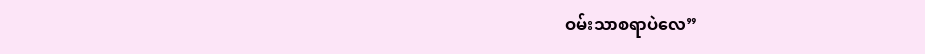ဝမ်းသာစရာပဲလေ”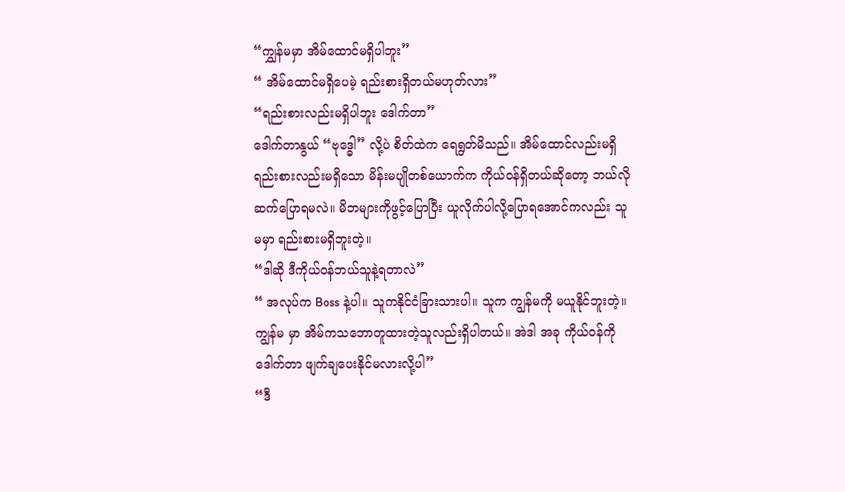“ကျွှန်မမှာ အိမ်ထောင်မရှိပါဘူး”
“ အိမ်ထောင်မရှိပေမဲ့ ရည်းစားရှိတယ်မဟုတ်လား”
“ရည်းစားလည်းမရှိပါဘူး ဒေါက်တာ”
ဒေါက်တာနွယ် “ဗုဒ္ဓေါ” လို့ပဲ စိတ်ထဲက ရေရွတ်မိသည်။ အိမ်ထောင်လည်းမရှိ ရည်းစားလည်းမရှိသော မိန်းမပျိုတစ်ယောက်က ကိုယ်ဝန်ရှိတယ်ဆိုတော့ ဘယ်လိုဆက်ပြောရမလဲ။ မိဘများကိုဖွင့်ပြောပြီး ယူလိုက်ပါလို့ပြောရအောင်ကလည်း သူမမှာ ရည်းစားမရှိဘူးတဲ့။
“ဒါဆို ဒီကိုယ်ဝန်ဘယ်သူနဲ့ရတာလဲ”
“ အလုပ်က Boss နဲ့ပါ။ သူကနိုင်ငံခြားသားပါ။ သူက ကျွန်မကို မယူနိုင်ဘူးတဲ့။ ကျွန်မ မှာ အိမ်ကသဘောတူထားတဲ့သူလည်းရှိပါတယ်။ အဲဒါ အခု ကိုယ်ဝန်ကို ဒေါက်တာ ဖျက်ချပေးနိုင်မလားလို့ပါ”
“ဒီ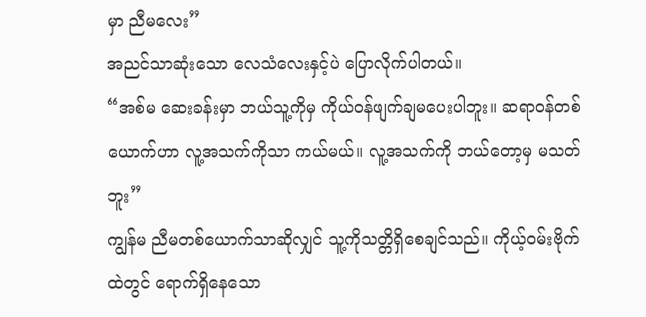မှာ ညီမလေး”
အညင်သာဆုံးသော လေသံလေးနှင့်ပဲ ပြောလိုက်ပါတယ်။
“အစ်မ ဆေးခန်းမှာ ဘယ်သူ့ကိုမှ ကိုယ်ဝန်ဖျက်ချမပေးပါဘူး။ ဆရာဝန်တစ်ယောက်ဟာ လူ့အသက်ကိုသာ ကယ်မယ်။ လူ့အသက်ကို ဘယ်တော့မှ မသတ်ဘူး”
ကျွန်မ ညီမတစ်ယောက်သာဆိုလျှင် သူ့ကိုသတ္တိရှိစေချင်သည်။ ကိုယ့်ဝမ်းဗိုက်ထဲတွင် ရောက်ရှိနေသော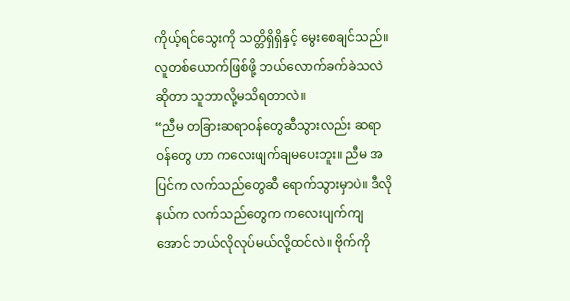ကိုယ့်ရင်သွေးကို သတ္တိရှိရှိနှင့် မွေးစေချင်သည်။ လူတစ်ယောက်ဖြစ်ဖို့ ဘယ်လောက်ခက်ခဲသလဲဆိုတာ သူဘာလို့မသိရတာလဲ။
“ညီမ တခြားဆရာဝန်တွေဆီသွားလည်း ဆရာဝန်တွေ ဟာ ကလေးဖျက်ချမပေးဘူး။ ညီမ အပြင်က လက်သည်တွေဆီ ရောက်သွားမှာပဲ။ ဒီလိုနယ်က လက်သည်တွေက ကလေးပျက်ကျအောင် ဘယ်လိုလုပ်မယ်လို့ထင်လဲ။ ဗိုက်ကို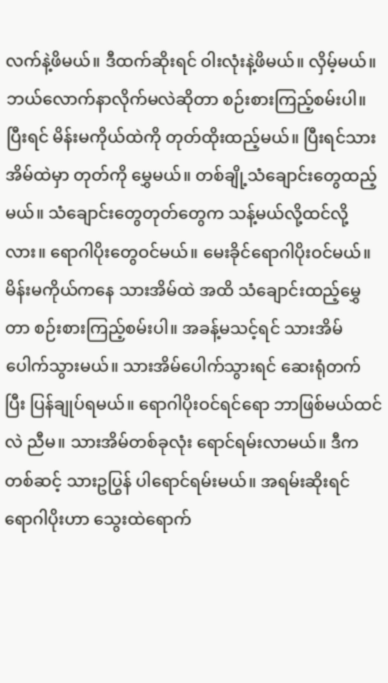လက်နဲ့ဖိမယ်။ ဒီထက်ဆိုးရင် ဝါးလုံးနဲ့ဖိမယ်။ လှိမ့်မယ်။ ဘယ်လောက်နာလိုက်မလဲဆိုတာ စဉ်းစားကြည့်စမ်းပါ။ ပြီးရင် မိန်းမကိုယ်ထဲကို တုတ်ထိုးထည့်မယ်။ ပြီးရင်သားအိမ်ထဲမှာ တုတ်ကို မွှေမယ်။ တစ်ချို့သံချောင်းတွေထည့်မယ်။ သံချောင်းတွေတုတ်တွေက သန့်မယ်လို့ထင်လို့လား။ ရောဂါပိုးတွေဝင်မယ်။ မေးခိုင်ရောဂါပိုးဝင်မယ်။ မိန်းမကိုယ်ကနေ သားအိမ်ထဲ အထိ သံချောင်းထည့်မွှေတာ စဉ်းစားကြည့်စမ်းပါ။ အခန့်မသင့်ရင် သားအိမ်ပေါက်သွားမယ်။ သားအိမ်ပေါက်သွားရင် ဆေးရုံတက်ပြီး ပြန်ချုပ်ရမယ်။ ရောဂါပိုးဝင်ရင်ရော ဘာဖြစ်မယ်ထင်လဲ ညီမ။ သားအိမ်တစ်ခုလုံး ရောင်ရမ်းလာမယ်။ ဒီကတစ်ဆင့် သားဥပြွန် ပါရောင်ရမ်းမယ်။ အရမ်းဆိုးရင် ရောဂါပိုးဟာ သွေးထဲရောက်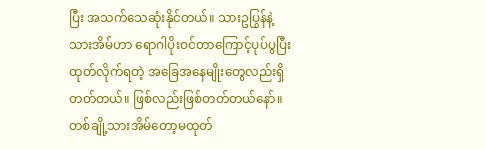ပြီး အသက်သေဆုံးနိုင်တယ်။ သားဥပြွန်နဲ့ သားအိမ်ဟာ ရောဂါပိုးဝင်တာကြောင့်ပုပ်ပွပြီး ထုတ်လိုက်ရတဲ့ အခြေအနေမျိုးတွေလည်းရှိတတ်တယ်။ ဖြစ်လည်းဖြစ်တတ်တယ်နော်။ တစ်ချို့သားအိမ်တော့မထုတ်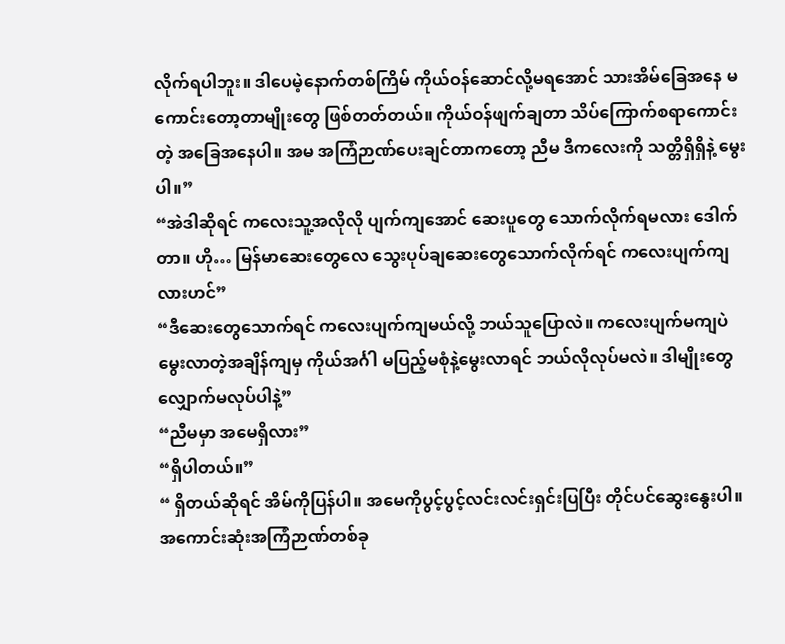လိုက်ရပါဘူး။ ဒါပေမဲ့နောက်တစ်ကြိမ် ကိုယ်ဝန်ဆောင်လို့မရအောင် သားအိမ်ခြေအနေ မကောင်းတော့တာမျိုးတွေ ဖြစ်တတ်တယ်။ ကိုယ်ဝန်ဖျက်ချတာ သိပ်ကြောက်စရာကောင်းတဲ့ အခြေအနေပါ။ အမ အကြံဉာဏ်ပေးချင်တာကတော့ ညီမ ဒီကလေးကို သတ္တိရှိရှိနဲ့ မွေးပါ။”
“အဲဒါဆိုရင် ကလေးသူ့အလိုလို ပျက်ကျအောင် ဆေးပူတွေ သောက်လိုက်ရမလား ဒေါက်တာ။ ဟို… မြန်မာဆေးတွေလေ သွေးပုပ်ချဆေးတွေသောက်လိုက်ရင် ကလေးပျက်ကျလားဟင်”
“ဒီဆေးတွေသောက်ရင် ကလေးပျက်ကျမယ်လို့ ဘယ်သူပြောလဲ။ ကလေးပျက်မကျပဲ မွေးလာတဲ့အချိန်ကျမှ ကိုယ်အင်္ဂါ မပြည့်မစုံနဲ့မွေးလာရင် ဘယ်လိုလုပ်မလဲ။ ဒါမျိုးတွေ လျှောက်မလုပ်ပါနဲ့”
“ညီမမှာ အမေရှိလား”
“ရှိပါတယ်။”
“ ရှိတယ်ဆိုရင် အိမ်ကိုပြန်ပါ။ အမေကိုပွင့်ပွင့်လင်းလင်းရှင်းပြပြီး တိုင်ပင်ဆွေးနွေးပါ။ အကောင်းဆုံးအကြံဉာဏ်တစ်ခု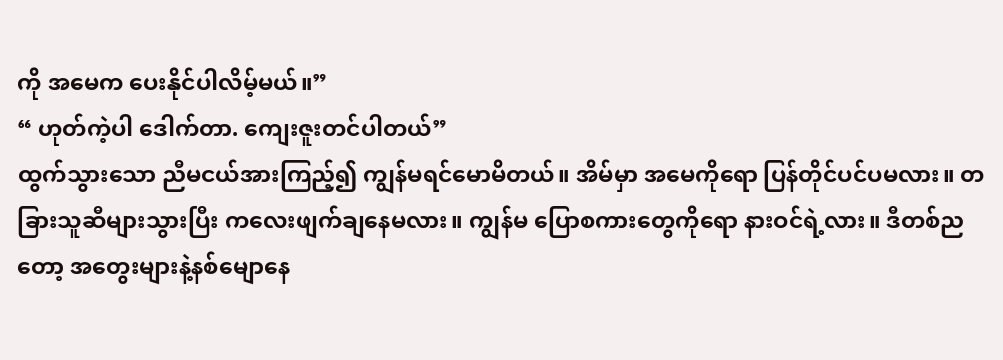ကို အမေက ပေးနိုင်ပါလိမ့်မယ်။”
“ ဟုတ်ကဲ့ပါ ဒေါက်တာ. ကျေးဇူးတင်ပါတယ်”
ထွက်သွားသော ညီမငယ်အားကြည့်၍ ကျွန်မရင်မောမိတယ်။ အိမ်မှာ အမေကိုရော ပြန်တိုင်ပင်ပမလား။ တခြားသူဆီများသွားပြီး ကလေးဖျက်ချနေမလား။ ကျွန်မ ပြောစကားတွေကိုရော နားဝင်ရဲ့လား။ ဒီတစ်ညတော့ အတွေးများနဲ့နစ်မျောနေ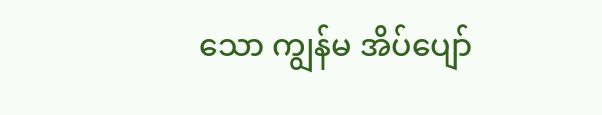သော ကျွန်မ အိပ်ပျော်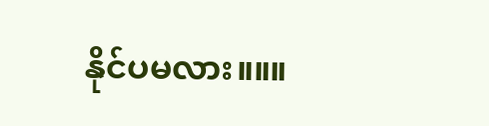နိုင်ပမလား။။။